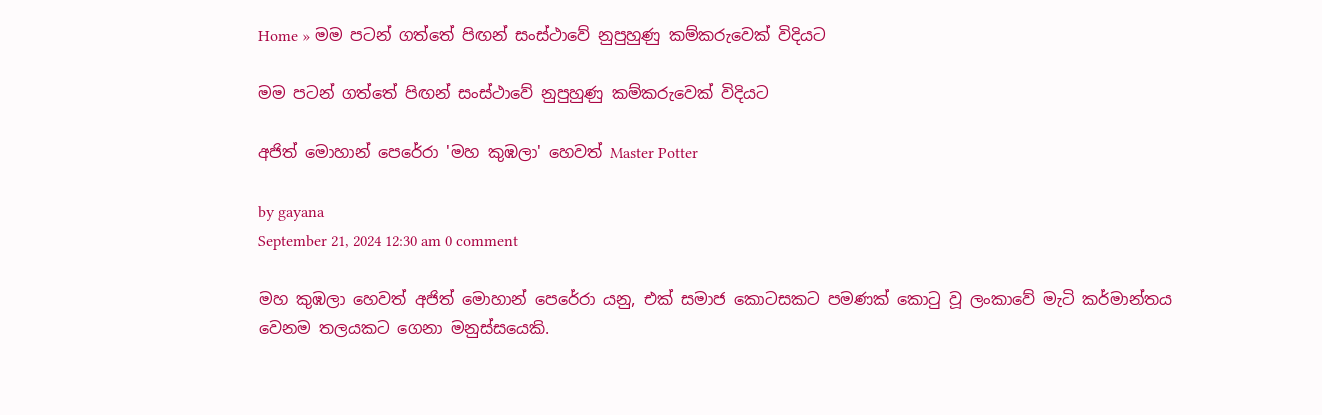Home » මම පටන් ගත්තේ පිඟන් සංස්ථාවේ නුපුහුණු කම්කරුවෙක් විදියට

මම පටන් ගත්තේ පිඟන් සංස්ථාවේ නුපුහුණු කම්කරුවෙක් විදියට

අජිත් මොහාන් පෙරේරා 'මහ කුඹලා' හෙවත් Master Potter

by gayana
September 21, 2024 12:30 am 0 comment

මහ කුඹලා හෙවත් අජිත් මොහාන් පෙරේරා යනු, එක් සමාජ කොටසකට පමණක් කොටු වූ ලංකාවේ මැටි කර්මාන්තය වෙනම තලයකට ගෙනා මනුස්සයෙකි.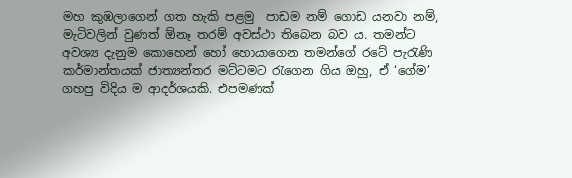මහ කුඹලාගෙන් ගත හැකි පළමු  පාඩම නම් ගොඩ යනවා නම්, මැටිවලින් වුණත් ඕනෑ තරම් අවස්ථා තිබෙන බව ය. තමන්ට අවශ්‍ය දැනුම කොහෙන් හෝ හොයාගෙන තමන්ගේ රටේ පැරැණි කර්මාන්තයක් ජාත්‍යන්තර මට්ටමට රැගෙන ගිය ඔහු, ඒ ‘ගේම’ ගහපු විදිය ම ආදර්ශයකි. එපමණක්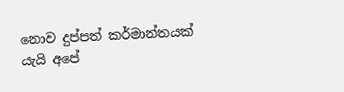නොව දුප්පත් කර්මාන්තයක් යැයි අපේ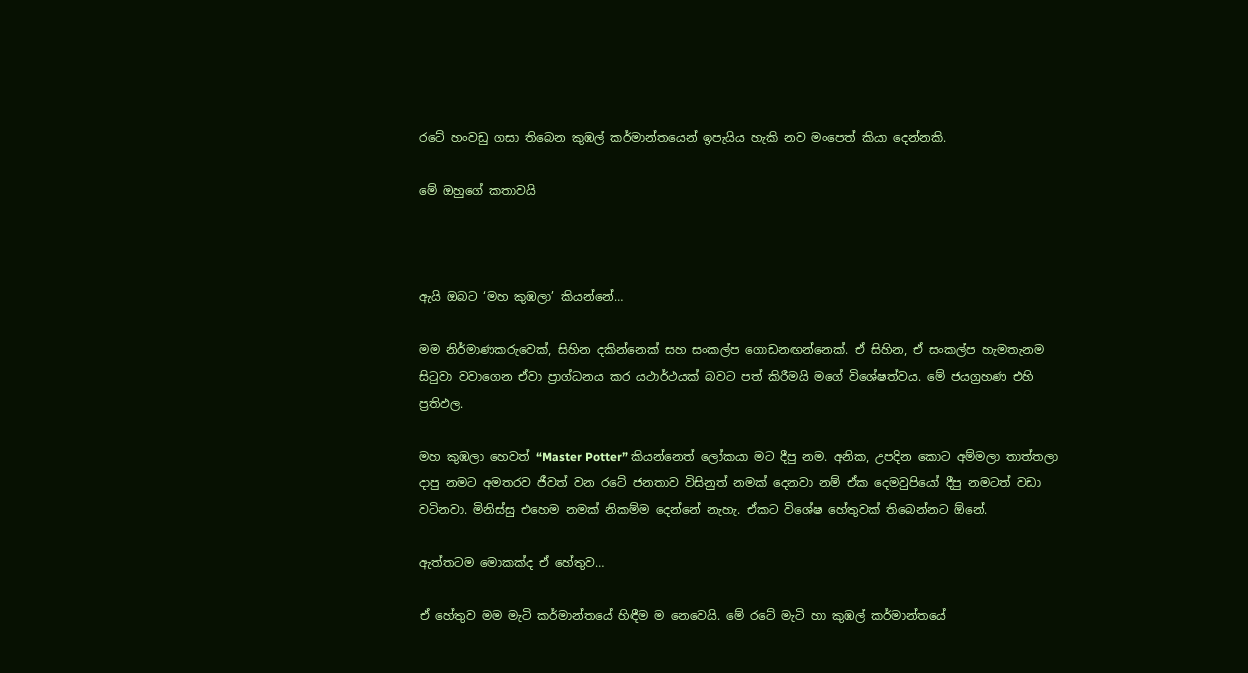රටේ හංවඩු ගසා තිබෙන කුඹල් කර්මාන්තයෙන් ඉපැයිය හැකි නව මංපෙත් කියා දෙන්නකි.

මේ ඔහුගේ කතාවයි



ඇයි ඔබට ‘මහ කුඹලා’ කියන්නේ…

මම නිර්මාණකරුවෙක්, සිහින දකින්නෙක් සහ සංකල්ප ගොඩනඟන්නෙක්. ඒ සිහින, ඒ සංකල්ප හැමතැනම සිටුවා වවාගෙන ඒවා ප්‍රාග්ධනය කර යථාර්ථයක් බවට පත් කිරීමයි මගේ විශේෂත්වය. මේ ජයග්‍රහණ එහි ප්‍රතිඵල.

මහ කුඹලා හෙවත් “Master Potter” කියන්නෙත් ලෝකයා මට දීපු නම. අනික, උපදින කොට අම්මලා තාත්තලා දාපු නමට අමතරව ජීවත් වන රටේ ජනතාව විසිනුත් නමක් දෙනවා නම් ඒක දෙමවුපියෝ දීපු නමටත් වඩා වටිනවා. මිනිස්සු එහෙම නමක් නිකම්ම දෙන්නේ නැහැ. ඒකට විශේෂ හේතුවක් තිබෙන්නට ඕනේ.

ඇත්තටම මොකක්ද ඒ හේතුව…

ඒ හේතුව මම මැටි කර්මාන්තයේ හිඳීම ම නෙවෙයි. මේ රටේ මැටි හා කුඹල් කර්මාන්තයේ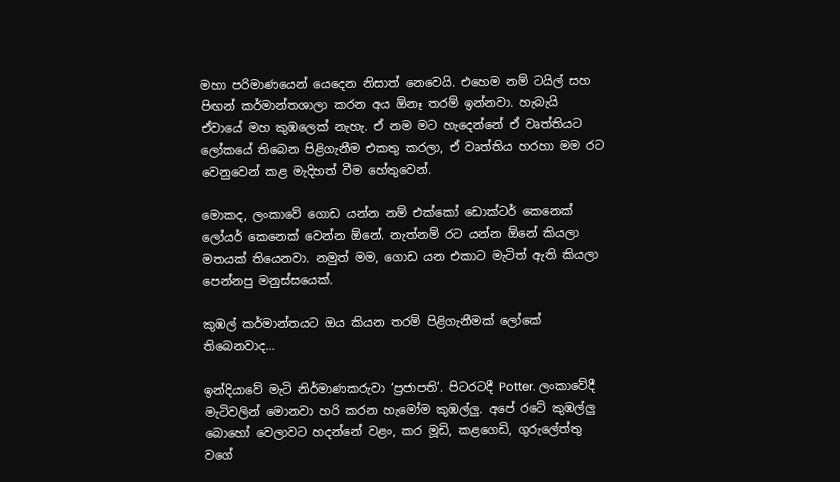මහා පරිමාණයෙන් යෙදෙන නිසාත් නෙවෙයි. එහෙම නම් ටයිල් සහ පිඟන් කර්මාන්තශාලා කරන අය ඕනෑ තරම් ඉන්නවා. හැබැයි ඒවායේ මහ කුඹලෙක් නැහැ. ඒ නම මට හැදෙන්නේ ඒ වෘත්තියට ලෝකයේ තිබෙන පිළිගැනීම එකතු කරලා, ඒ වෘත්තිය හරහා මම රට වෙනුවෙන් කළ මැදිහත් වීම හේතුවෙන්.

මොකද, ලංකාවේ ගොඩ යන්න නම් එක්කෝ ඩොක්ටර් කෙනෙක් ලෝයර් කෙනෙක් වෙන්න ඕනේ. නැත්නම් රට යන්න ඕනේ කියලා මතයක් තියෙනවා. නමුත් මම, ගොඩ යන එකාට මැටිත් ඇති කියලා පෙන්නපු මනුස්සයෙක්.

කුඹල් කර්මාන්තයට ඔය කියන තරම් පිළිගැනීමක් ලෝකේ තිබෙනවාද…

ඉන්දියාවේ මැටි නිර්මාණකරුවා ‘ප්‍රජාපති’. පිටරටදී Potter. ලංකාවේදී මැටිවලින් මොනවා හරි කරන හැමෝම කුඹල්ලු. අපේ රටේ කුඹල්ලු බොහෝ වෙලාවට හදන්නේ වළං, කර මූඩි, කළගෙඩි, ගුරුලේත්තු වගේ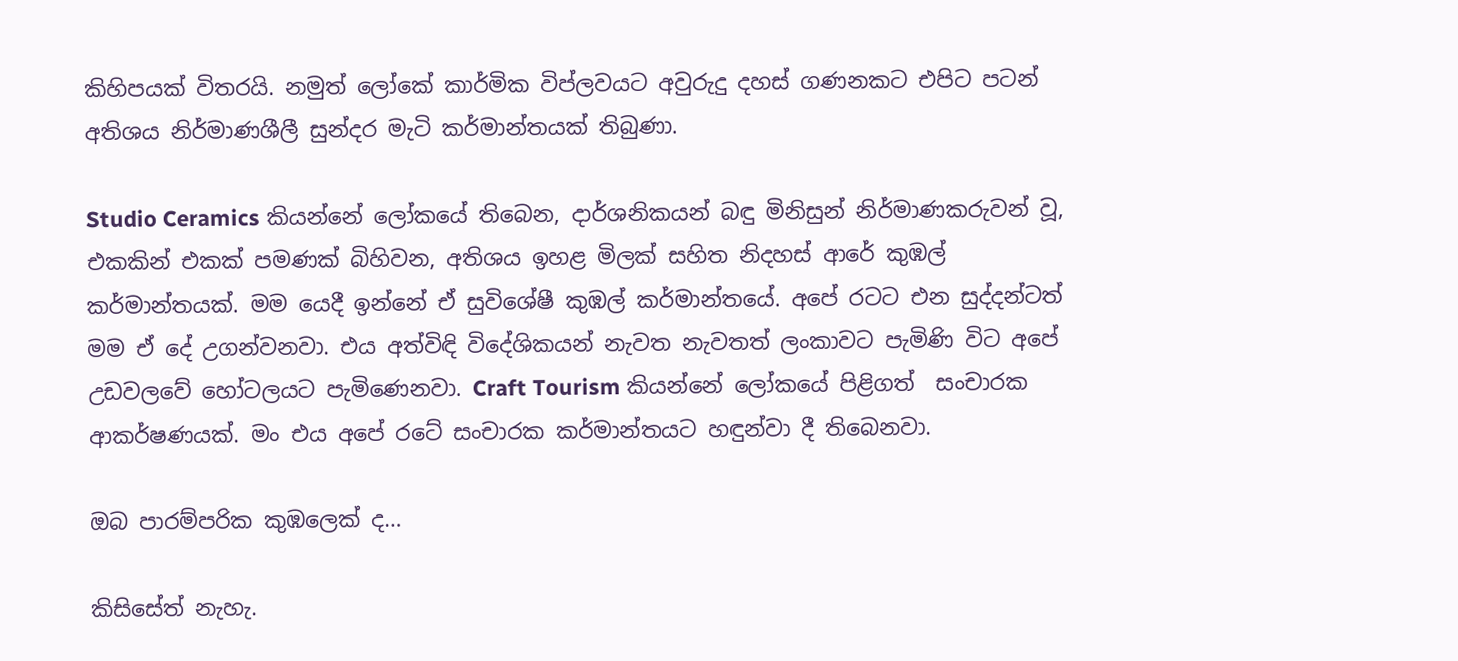කිහිපයක් විතරයි. නමුත් ලෝකේ කාර්මික විප්ලවයට අවුරුදු දහස් ගණනකට එපිට පටන් අතිශය නිර්මාණශීලී සුන්දර මැටි කර්මාන්තයක් තිබුණා.

Studio Ceramics කියන්නේ ලෝකයේ තිබෙන, දාර්ශනිකයන් බඳු මිනිසුන් නිර්මාණකරුවන් වූ, එකකින් එකක් පමණක් බිහිවන, අතිශය ඉහළ මිලක් සහිත නිදහස් ආරේ කුඹල් කර්මාන්තයක්. මම යෙදී ඉන්නේ ඒ සුවිශේෂී කුඹල් කර්මාන්තයේ. අපේ රටට එන සුද්දන්ටත් මම ඒ දේ උගන්වනවා. එය අත්විඳි විදේශිකයන් නැවත නැවතත් ලංකාවට පැමිණි විට අපේ උඩවලවේ හෝටලයට පැමිණෙනවා. Craft Tourism කියන්නේ ලෝකයේ පිළිගත්  සංචාරක ආකර්ෂණයක්. මං එය අපේ රටේ සංචාරක කර්මාන්තයට හඳුන්වා දී තිබෙනවා.

ඔබ පාරම්පරික කුඹලෙක් ද…

කිසිසේත් නැහැ.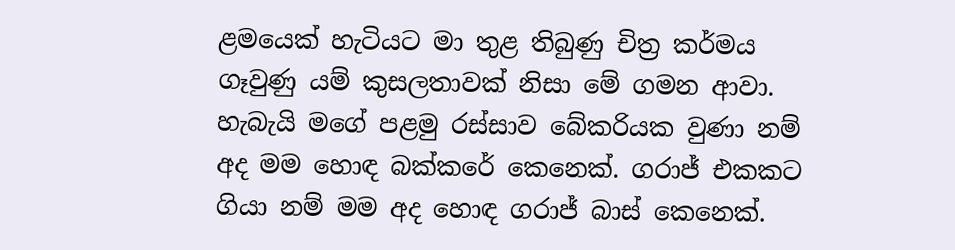ළමයෙක් හැටියට මා තුළ තිබුණු චිත්‍ර කර්මය ගෑවුණු යම් කුසලතාවක් නිසා මේ ගමන ආවා. හැබැයි මගේ පළමු රස්සාව බේකරියක වුණා නම් අද මම හොඳ බක්කරේ කෙනෙක්. ගරාජ් එකකට ගියා නම් මම අද හොඳ ගරාජ් බාස් කෙනෙක්.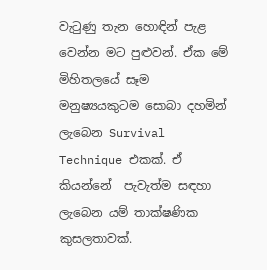වැටුණු තැන හොඳින් පැළ වෙන්න මට පුළුවන්. ඒක මේ මිහිතලයේ සෑම මනුෂ්‍යයකුටම සොබා දහමින් ලැබෙන Survival Technique එකක්. ඒ කියන්නේ  පැවැත්ම සඳහා ලැබෙන යම් තාක්ෂණික කුසලතාවක්.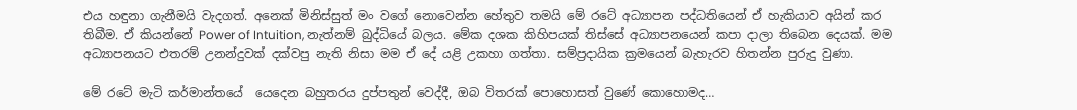එය හඳුනා ගැනීමයි වැදගත්. අනෙක් මිනිස්සුත් මං වගේ නොවෙන්න හේතුව තමයි මේ රටේ අධ්‍යාපන පද්ධතියෙන් ඒ හැකියාව අයින් කර තිබීම. ඒ කියන්නේ Power of Intuition, නැත්නම් බුද්ධියේ බලය. මේක දශක කිහිපයක් තිස්සේ අධ්‍යාපනයෙන් කපා දාලා තිබෙන දෙයක්. මම අධ්‍යාපනයට එතරම් උනන්දුවක් දක්වපු නැති නිසා මම ඒ දේ යළි උකහා ගත්තා. සම්ප්‍රදායික ක්‍රමයෙන් බැහැරව හිතන්න පුරුදු වුණා.

මේ රටේ මැටි කර්මාන්තයේ  යෙදෙන බහුතරය දුප්පතුන් වෙද්දී, ඔබ විතරක් පොහොසත් වුණේ කොහොමද…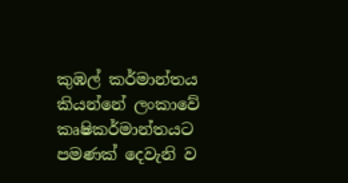කුඹල් කර්මාන්තය කියන්නේ ලංකාවේ කෘෂිකර්මාන්තයට පමණක් දෙවැනි ව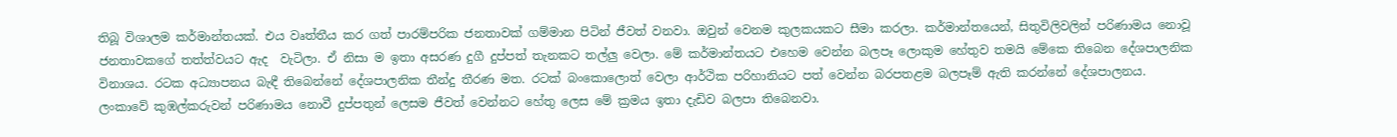තිබූ විශාලම කර්මාන්තයක්. එය වෘත්තීය කර ගත් පාරම්පරික ජනතාවක් ගම්මාන පිටින් ජීවත් වනවා. ඔවුන් වෙනම කුලකයකට සීමා කරලා. කර්මාන්තයෙන්, සිතුවිලිවලින් පරිණාමය නොවූ ජනතාවකගේ තත්ත්වයට ඇද  වැටිලා. ඒ නිසා ම ඉතා අසරණ දුගී දුප්පත් තැනකට තල්ලු වෙලා. මේ කර්මාන්තයට එහෙම වෙන්න බලපෑ ලොකුම හේතුව තමයි මේකෙ තිබෙන දේශපාලනික විනාශය. රටක අධ්‍යාපනය බැඳී තිබෙන්නේ දේශපාලනික තීන්දු තීරණ මත. රටක් බංකොලොත් වෙලා ආර්ථික පරිහානියට පත් වෙන්න බරපතළම බලපෑම් ඇති කරන්නේ දේශපාලනය. ලංකාවේ කුඹල්කරුවන් පරිණාමය නොවී දුප්පතුන් ලෙසම ජීවත් වෙන්නට හේතු ලෙස මේ ක්‍රමය ඉතා දැඩිව බලපා තිබෙනවා.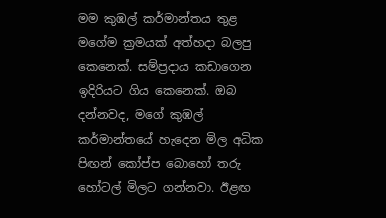මම කුඹල් කර්මාන්තය තුළ මගේම ක්‍රමයක් අත්හදා බලපු කෙනෙක්. සම්ප්‍රදාය කඩාගෙන ඉදිරියට ගිය කෙනෙක්. ඔබ දන්නවද, මගේ කුඹල් කර්මාන්තයේ හැදෙන මිල අධික පිඟන් කෝප්ප බොහෝ තරු හෝටල් මිලට ගන්නවා. ඊළඟ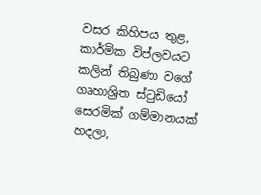වසර කිහිපය තුළ, කාර්මික විප්ලවයට කලින් තිබුණා වගේ ගෘහාශ්‍රිත ස්ටුඩියෝ සෙරමික් ගම්මානයක් හදලා,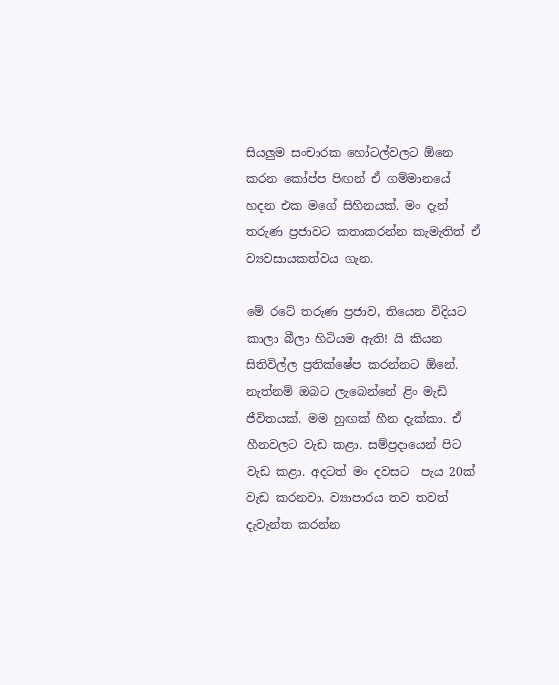සියලුම සංචාරක හෝටල්වලට ඕනෙ කරන කෝප්ප පිඟන් ඒ ගම්මානයේ හදන එක මගේ සිහිනයක්. මං දැන් තරුණ ප්‍රජාවට කතාකරන්න කැමැතිත් ඒ ව්‍යවසායකත්වය ගැන.

මේ රටේ තරුණ ප්‍රජාව, තියෙන විදියට කාලා බීලා හිටියම ඇති! යි කියන සිතිවිල්ල ප්‍රතික්ෂේප කරන්නට ඕනේ. නැත්නම් ඔබට ලැබෙන්නේ ළිං මැඩි ජීවිතයක්. මම හුඟක් හීන දැක්කා. ඒ හීනවලට වැඩ කළා. සම්ප්‍රදායෙන් පිට වැඩ කළා. අදටත් මං දවසට  පැය 20ක් වැඩ කරනවා. ව්‍යාපාරය තව තවත් දැවැන්ත කරන්න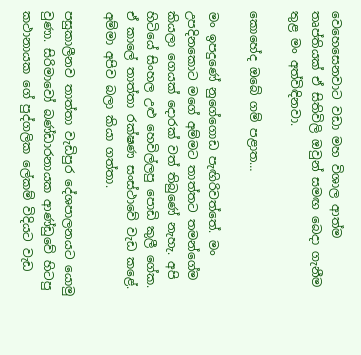වෙහෙසෙනවාට වඩා මහ විශාල ආත්ම තෘප්තියක් ඒ සිතිවිලි ඔවුන් සමඟ බෙදා ගැනීම තුළ මං අත්විඳිනවා.

කොහේද ඔබේ ගම් පළාත…

මං ඉපදුණේ නුගේගොඩ පැඟිරිවත්තේ. මං උපදිනකොට මගේ අම්මට තාත්තට තමන්ගේම කියලා ගෙයක් දොරක් වත් තිබුණේ නැහැ. අපි හිටියේ සිංහල උළු හෙවිල්ලපු පොඩි කුලී ගේක. ඒ කාලේ තාත්තා රක්ෂණ සංස්ථාවේ වැඩ කළේ. අම්මා අපිව බලා කියා ගත්තා.

පසුකාලීනව තාත්තා වැඩිපුර දේශපාලනයට යොමු වුණා. සිරිමාවෝ බණ්ඩාරනායක ආණ්ඩුවේ හිටපු කථානායක ගේ පුද්ගලික ලේකම් විදියට වැඩ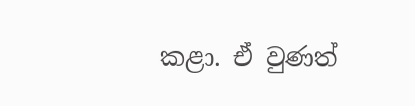කළා. ඒ වුණත්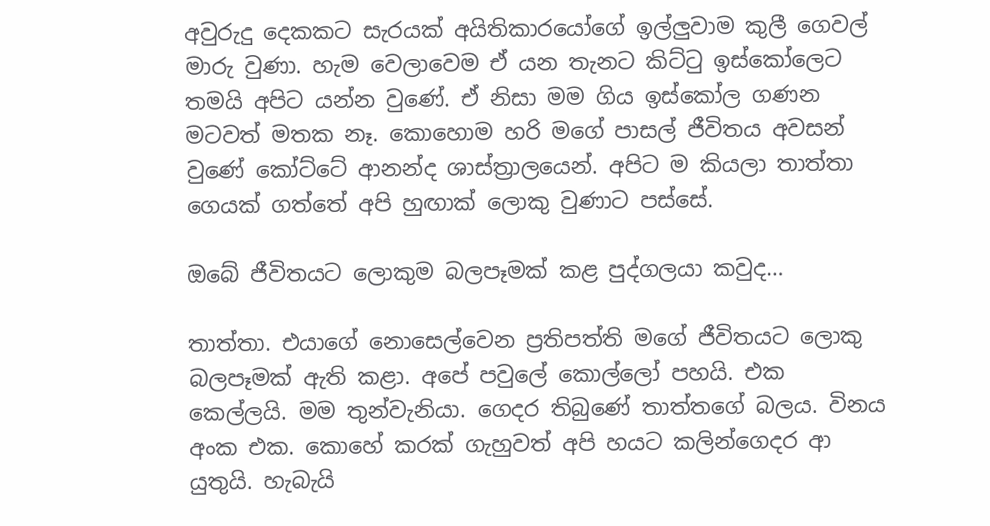අවුරුදු දෙකකට සැරයක් අයිතිකාරයෝගේ ඉල්ලුවාම කුලී ගෙවල් මාරු වුණා. හැම වෙලාවෙම ඒ යන තැනට කිට්ටු ඉස්කෝලෙට තමයි අපිට යන්න වුණේ. ඒ නිසා මම ගිය ඉස්කෝල ගණන මටවත් මතක නෑ. කොහොම හරි මගේ පාසල් ජීවිතය අවසන් වුණේ කෝට්ටේ ආනන්ද ශාස්ත්‍රාලයෙන්. අපිට ම කියලා තාත්තා ගෙයක් ගත්තේ අපි හුඟාක් ලොකු වුණාට පස්සේ.

ඔබේ ජීවිතයට ලොකුම බලපෑමක් කළ පුද්ගලයා කවුද…

තාත්තා. එයාගේ නොසෙල්වෙන ප්‍රතිපත්ති මගේ ජීවිතයට ලොකු බලපෑමක් ඇති කළා. අපේ පවුලේ කොල්ලෝ පහයි. එක කෙල්ලයි. මම තුන්වැනියා. ගෙදර තිබුණේ තාත්තගේ බලය. විනය අංක එක. කොහේ කරක් ගැහුවත් අපි හයට කලින්ගෙදර ආ යුතුයි. හැබැයි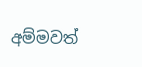අම්මවත්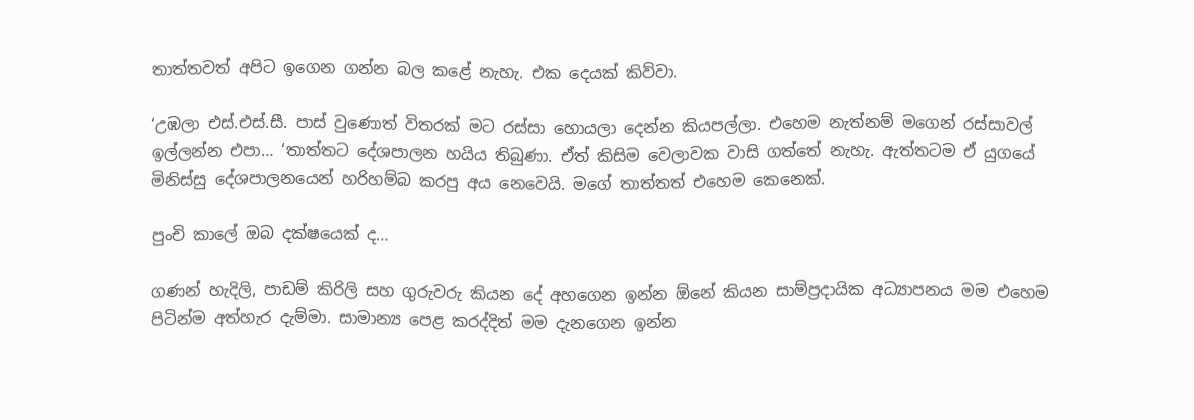තාත්තවත් අපිට ඉගෙන ගන්න බල කළේ නැහැ. එක දෙයක් කිව්වා.

‘උඹලා එස්.එස්.සී. පාස් වුණොත් විතරක් මට රස්සා හොයලා දෙන්න කියපල්ලා. එහෙම නැත්නම් මගෙන් රස්සාවල් ඉල්ලන්න එපා… ‘තාත්තට දේශපාලන හයිය තිබුණා. ඒත් කිසිම වෙලාවක වාසි ගත්තේ නැහැ. ඇත්තටම ඒ යුගයේ මිනිස්සු දේශපාලනයෙන් හරිහම්බ කරපු අය නෙවෙයි. මගේ තාත්තත් එහෙම කෙනෙක්.

පුංචි කාලේ ඔබ දක්ෂයෙක් ද…

ගණන් හැදිලි, පාඩම් කිරිලි සහ ගුරුවරු කියන දේ අහගෙන ඉන්න ඕනේ කියන සාම්ප්‍රදායික අධ්‍යාපනය මම එහෙම පිටින්ම අත්හැර දැම්මා. සාමාන්‍ය පෙළ කරද්දිත් මම දැනගෙන ඉන්න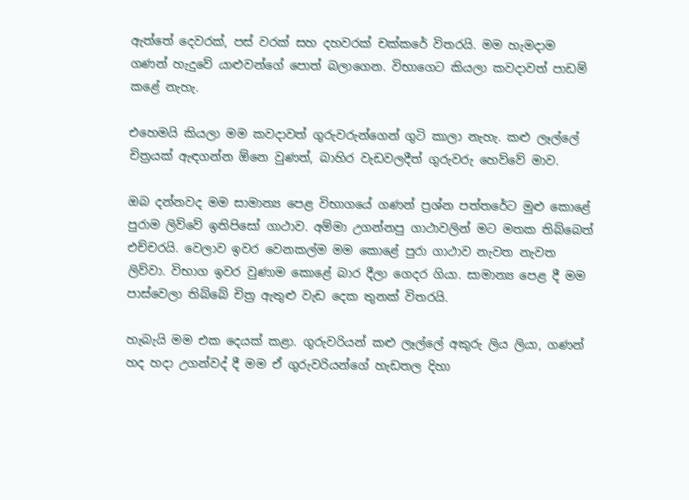ඇත්තේ දෙවරක්, පස් වරක් සහ දහවරක් චක්කරේ විතරයි. මම හැමදාම ගණන් හැදුවේ යාළුවන්ගේ පොත් බලාගෙන. විභාගෙට කියලා කවදාවත් පාඩම් කළේ නැහැ.

එහෙමයි කියලා මම කවදාවත් ගුරුවරුන්ගෙන් ගුටි කාලා නැහැ. කළු ලෑල්ලේ චිත්‍රයක් ඇඳගන්න ඕනෙ වුණත්, බාහිර වැඩවලදීත් ගුරුවරු හෙව්වේ මාව.

ඔබ දන්නවද මම සාමාන්‍ය පෙළ විභාගයේ ගණන් ප්‍රශ්න පත්තරේට මුළු කොළේ පුරාම ලිව්වේ ඉතිපිසෝ ගාථාව. අම්මා උගන්නපු ගාථාවලින් මට මතක තිබ්බෙත් එච්චරයි. වෙලාව ඉවර වෙනකල්ම මම කොළේ පුරා ගාථාව නැවත නැවත ලිව්වා. විභාග ඉවර වුණාම කොළේ බාර දීලා ගෙදර ගියා. සාමාන්‍ය පෙළ දී මම පාස්වෙලා තිබ්බේ චිත්‍ර ඇතුළු වැඩ දෙක තුනක් විතරයි.

හැබැයි මම එක දෙයක් කළා. ගුරුවරියන් කළු ලෑල්ලේ අකුරු ලිය ලියා, ගණන් හද හදා උගන්වද් දී මම ඒ ගුරුවරියන්ගේ හැඩතල දිහා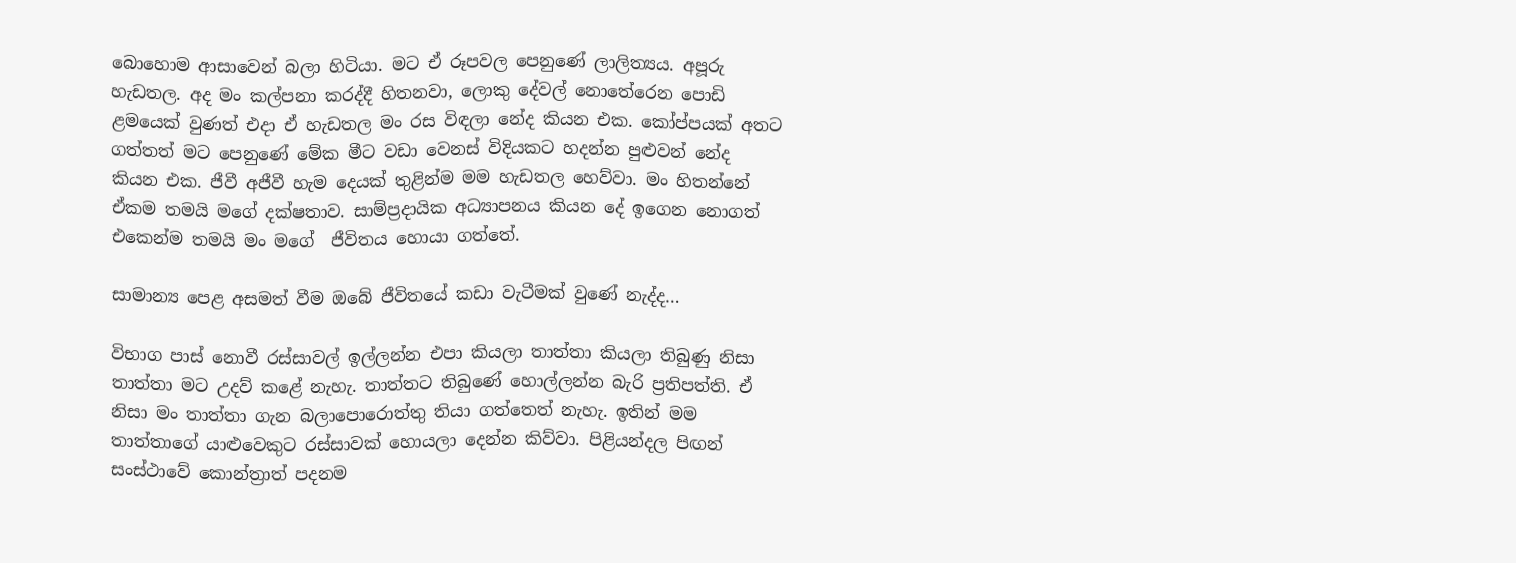බොහොම ආසාවෙන් බලා හිටියා. මට ඒ රූපවල පෙනුණේ ලාලිත්‍යය. අපූරු හැඩතල. අද මං කල්පනා කරද්දී හිතනවා, ලොකු දේවල් නොතේරෙන පොඩි ළමයෙක් වුණත් එදා ඒ හැඩතල මං රස විඳලා නේද කියන එක. කෝප්පයක් අතට ගත්තත් මට පෙනුණේ මේක මීට වඩා වෙනස් විදියකට හදන්න පුළුවන් නේද කියන එක. ජීවී අජීවී හැම දෙයක් තුළින්ම මම හැඩතල හෙව්වා. මං හිතන්නේ ඒකම තමයි මගේ දක්ෂතාව. සාම්ප්‍රදායික අධ්‍යාපනය කියන දේ ඉගෙන නොගත් එකෙන්ම තමයි මං මගේ  ජීවිතය හොයා ගත්තේ.

සාමාන්‍ය පෙළ අසමත් වීම ඔබේ ජීවිතයේ කඩා වැටීමක් වුණේ නැද්ද…

විභාග පාස් නොවී රස්සාවල් ඉල්ලන්න එපා කියලා තාත්තා කියලා තිබුණු නිසා තාත්තා මට උදව් කළේ නැහැ. තාත්තට තිබුණේ හොල්ලන්න බැරි ප්‍රතිපත්ති. ඒ නිසා මං තාත්තා ගැන බලාපොරොත්තු තියා ගත්තෙත් නැහැ. ඉතින් මම තාත්තාගේ යාළුවෙකුට රස්සාවක් හොයලා දෙන්න කිව්වා. පිළියන්දල පිඟන් සංස්ථාවේ කොන්ත්‍රාත් පදනම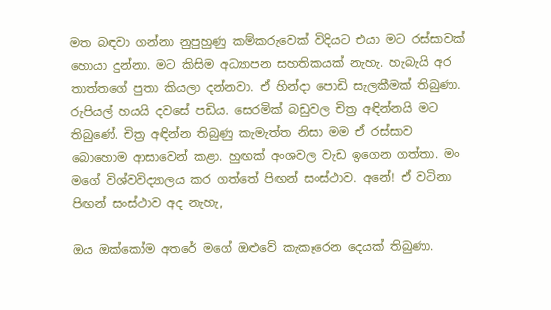මත බඳවා ගන්නා නුපුහුණු කම්කරුවෙක් විදියට එයා මට රස්සාවක් හොයා දුන්නා. මට කිසිම අධ්‍යාපන සහතිකයක් නැහැ. හැබැයි අර තාත්තගේ පුතා කියලා දන්නවා. ඒ හින්දා පොඩි සැලකීමක් තිබුණා. රුපියල් හයයි දවසේ පඩිය. සෙරමික් බඩුවල චිත්‍ර අඳින්නයි මට තිබුණේ. චිත්‍ර අඳින්න තිබුණු කැමැත්ත නිසා මම ඒ රස්සාව බොහොම ආසාවෙන් කළා. හුඟක් අංශවල වැඩ ඉගෙන ගත්තා. මං මගේ විශ්වවිද්‍යාලය කර ගත්තේ පිඟන් සංස්ථාව. අනේ! ඒ වටිනා පිඟන් සංස්ථාව අද නැහැ,

ඔය ඔක්කෝම අතරේ මගේ ඔළුවේ කැකෑරෙන දෙයක් තිබුණා.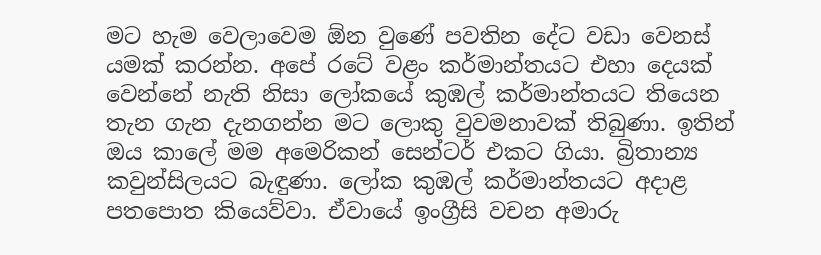මට හැම වෙලාවෙම ඕන වුණේ පවතින දේට වඩා වෙනස් යමක් කරන්න. අපේ රටේ වළං කර්මාන්තයට එහා දෙයක් වෙන්නේ නැති නිසා ලෝකයේ කුඹල් කර්මාන්තයට තියෙන තැන ගැන දැනගන්න මට ලොකු වුවමනාවක් තිබුණා. ඉතින් ඔය කාලේ මම අමෙරිකන් සෙන්ටර් එකට ගියා. බ්‍රිතාන්‍ය කවුන්සිලයට බැඳුණා. ලෝක කුඹල් කර්මාන්තයට අදාළ පතපොත කියෙව්වා. ඒවායේ ඉංග්‍රීසි වචන අමාරු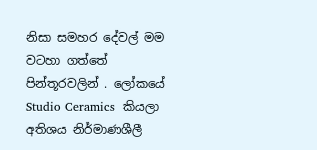නිසා සමහර දේවල් මම වටහා ගත්තේ පින්තූරවලින් . ලෝකයේ Studio Ceramics  කියලා අතිශය නිර්මාණශීලී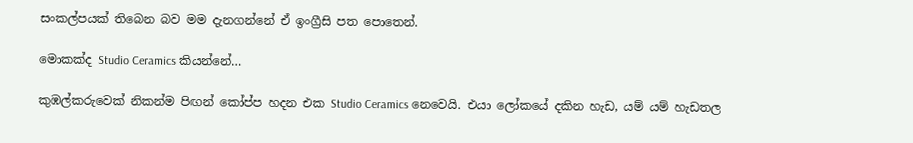සංකල්පයක් තිබෙන බව මම දැනගන්නේ ඒ ඉංග්‍රීසි පත පොතෙන්.

මොකක්ද Studio Ceramics කියන්නේ…

කුඹල්කරුවෙක් නිකන්ම පිඟන් කෝප්ප හදන එක Studio Ceramics නෙවෙයි. එයා ලෝකයේ දකින හැඩ, යම් යම් හැඩතල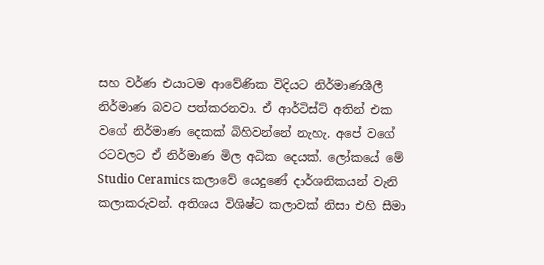සහ වර්ණ එයාටම ආවේණික විදියට නිර්මාණශීලී නිර්මාණ බවට පත්කරනවා. ඒ ආර්ටිස්ට් අතින් එක වගේ නිර්මාණ දෙකක් බිහිවන්නේ නැහැ. අපේ වගේ රටවලට ඒ නිර්මාණ මිල අධික දෙයක්. ලෝකයේ මේ Studio Ceramics කලාවේ යෙදුණේ දාර්ශනිකයන් වැනි කලාකරුවන්. අතිශය විශිෂ්ට කලාවක් නිසා එහි සීමා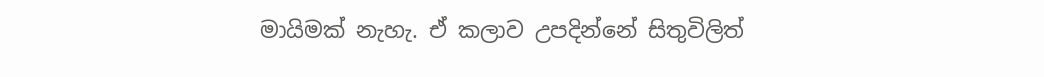මායිමක් නැහැ. ඒ කලාව උපදින්නේ සිතුවිලිත්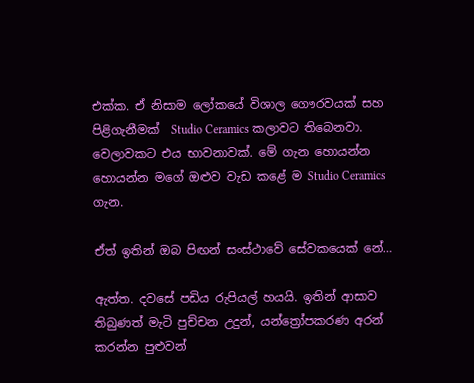එක්ක. ඒ නිසාම ලෝකයේ විශාල ගෞරවයක් සහ පිළිගැනීමක්  Studio Ceramics කලාවට තිබෙනවා. වෙලාවකට එය භාවනාවක්. මේ ගැන හොයන්න හොයන්න මගේ ඔළුව වැඩ කළේ ම Studio Ceramics ගැන.

ඒත් ඉතින් ඔබ පිඟන් සංස්ථාවේ සේවකයෙක් නේ…

ඇත්ත. දවසේ පඩිය රුපියල් හයයි. ඉතින් ආසාව තිබුණත් මැටි පුච්චන උදුන්, යන්ත්‍රෝපකරණ අරන් කරන්න පුළුවන්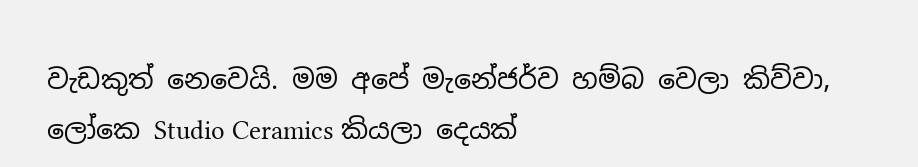වැඩකුත් නෙවෙයි. මම අපේ මැනේජර්ව හම්බ වෙලා කිව්වා, ලෝකෙ Studio Ceramics කියලා දෙයක්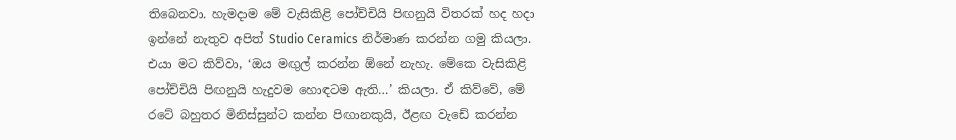තිබෙනවා. හැමදාම මේ වැසිකිළි පෝච්චියි පිඟනුයි විතරක් හද හදා ඉන්නේ නැතුව අපිත් Studio Ceramics නිර්මාණ කරන්න ගමු කියලා. එයා මට කිව්වා, ‘ඔය මඟුල් කරන්න ඕනේ නැහැ. මේකෙ වැසිකිළි පෝච්චියි පිඟනුයි හැදුවම හොඳටම ඇති…’ කියලා. ඒ කිව්වේ, මේ රටේ බහුතර මිනිස්සුන්ට කන්න පිඟානකුයි, ඊළඟ වැඩේ කරන්න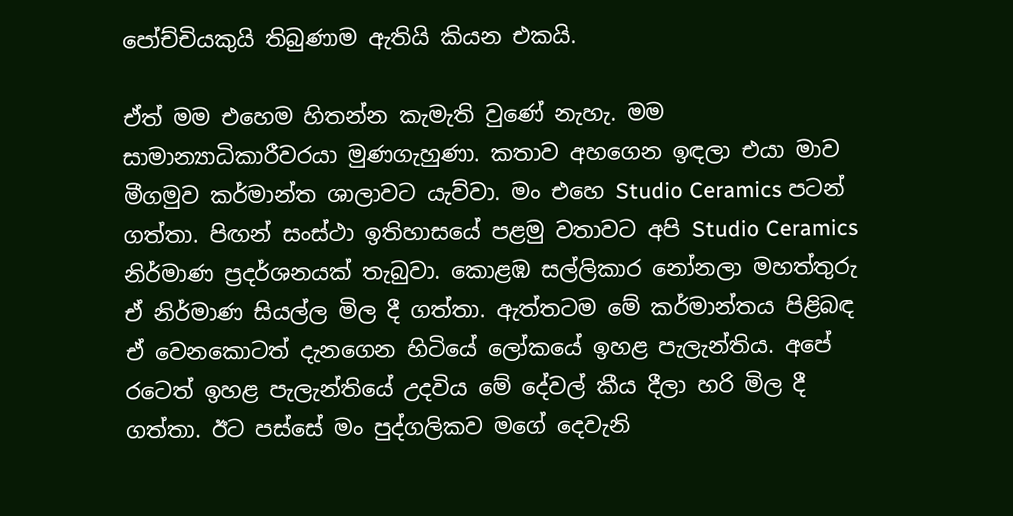පෝච්චියකුයි තිබුණාම ඇතියි කියන එකයි.

ඒත් මම එහෙම හිතන්න කැමැති වුණේ නැහැ. මම සාමාන්‍යාධිකාරීවරයා මුණගැහුණා. කතාව අහගෙන ඉඳලා එයා මාව මීගමුව කර්මාන්ත ශාලාවට යැව්වා. මං එහෙ Studio Ceramics පටන් ගත්තා. පිඟන් සංස්ථා ඉතිහාසයේ පළමු වතාවට අපි Studio Ceramics නිර්මාණ ප්‍රදර්ශනයක් තැබුවා. කොළඹ සල්ලිකාර නෝනලා මහත්තුරු ඒ නිර්මාණ සියල්ල මිල දී ගත්තා. ඇත්තටම මේ කර්මාන්තය පිළිබඳ ඒ වෙනකොටත් දැනගෙන හිටියේ ලෝකයේ ඉහළ පැලැන්තිය. අපේ රටෙත් ඉහළ පැලැන්තියේ උදවිය මේ දේවල් කීය දීලා හරි මිල දී ගත්තා. ඊට පස්සේ මං පුද්ගලිකව මගේ දෙවැනි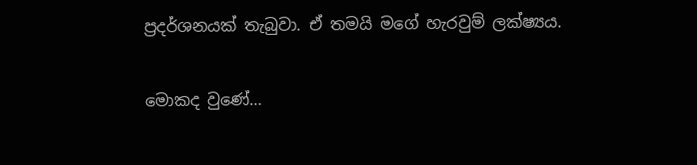ප්‍රදර්ශනයක් තැබුවා. ඒ තමයි මගේ හැරවුම් ලක්ෂ්‍යය.

මොකද වුණේ…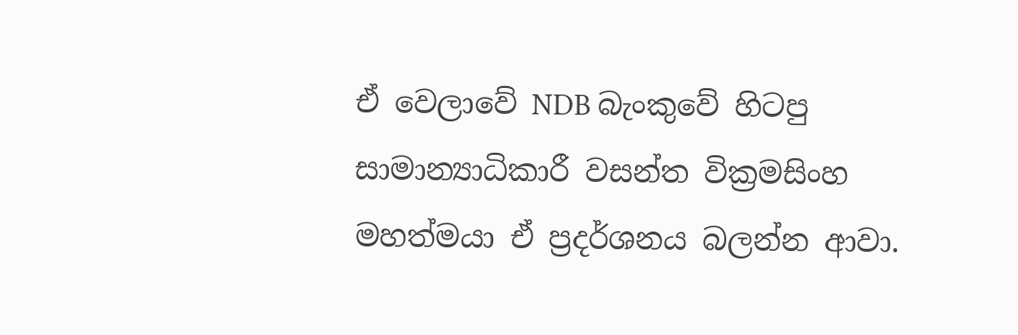ඒ වෙලාවේ NDB බැංකුවේ හිටපු සාමාන්‍යාධිකාරී වසන්ත වික්‍රමසිංහ මහත්මයා ඒ ප්‍රදර්ශනය බලන්න ආවා.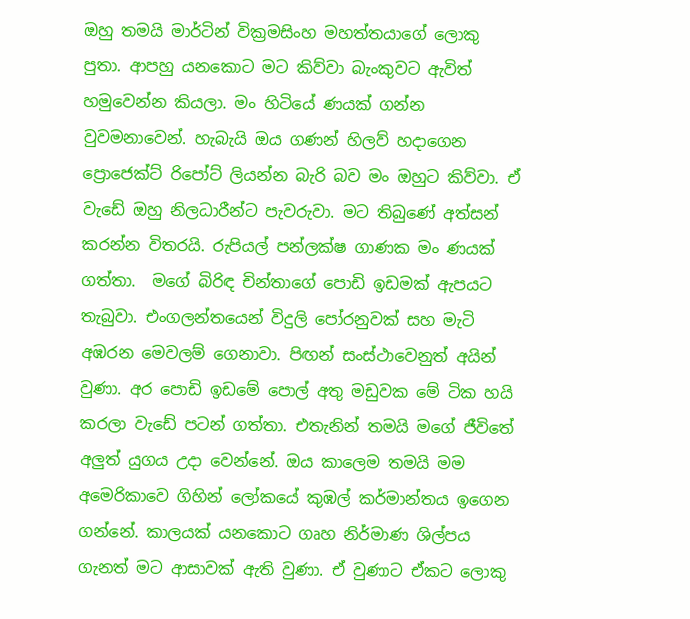ඔහු තමයි මාර්ටින් වික්‍රමසිංහ මහත්තයාගේ ලොකු පුතා. ආපහු යනකොට මට කිව්වා බැංකුවට ඇවිත් හමුවෙන්න කියලා. මං හිටියේ ණයක් ගන්න වුවමනාවෙන්. හැබැයි ඔය ගණන් හිලව් හදාගෙන ප්‍රොජෙක්ට් රිපෝට් ලියන්න බැරි බව මං ඔහුට කිව්වා. ඒ වැඩේ ඔහු නිලධාරීන්ට පැවරුවා. මට තිබුණේ අත්සන් කරන්න විතරයි. රුපියල් පන්ලක්ෂ ගාණක මං ණයක් ගත්තා.  මගේ බිරිඳ චින්තාගේ පොඩි ඉඩමක් ඇපයට තැබුවා. එංගලන්තයෙන් විදුලි පෝරනුවක් සහ මැටි අඹරන මෙවලම් ගෙනාවා. පිඟන් සංස්ථාවෙනුත් අයින් වුණා. අර පොඩි ඉඩමේ පොල් අතු මඩුවක මේ ටික හයි කරලා වැඩේ පටන් ගත්තා. එතැනින් තමයි මගේ ජීවිතේ අලුත් යුගය උදා වෙන්නේ. ඔය කාලෙම තමයි මම අමෙරිකාවෙ ගිහින් ලෝකයේ කුඹල් කර්මාන්තය ඉගෙන ගන්නේ. කාලයක් යනකොට ගෘහ නිර්මාණ ශිල්පය ගැනත් මට ආසාවක් ඇති වුණා. ඒ වුණාට ඒකට ලොකු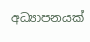අධ්‍යාපනයක්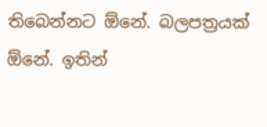තිබෙන්නට ඕනේ. බලපත්‍රයක් ඕනේ. ඉතින්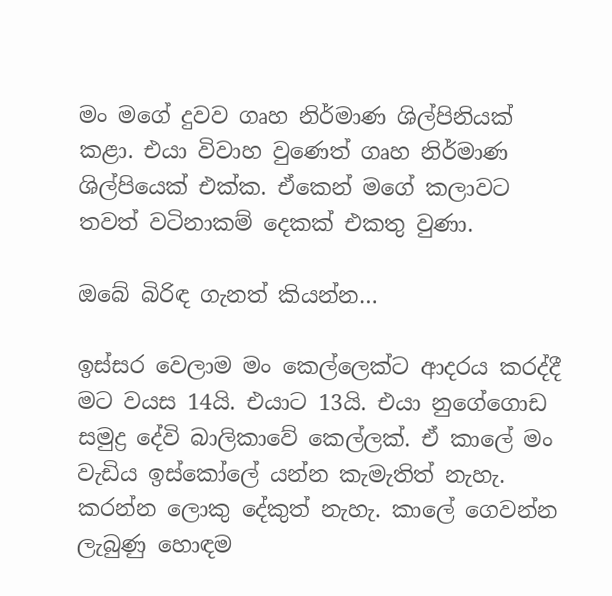මං මගේ දුවව ගෘහ නිර්මාණ ශිල්පිනියක් කළා. එයා විවාහ වුණෙත් ගෘහ නිර්මාණ ශිල්පියෙක් එක්ක. ඒකෙන් මගේ කලාවට තවත් වටිනාකම් දෙකක් එකතු වුණා.

ඔබේ බිරිඳ ගැනත් කියන්න…

ඉස්සර වෙලාම මං කෙල්ලෙක්ට ආදරය කරද්දී මට වයස 14යි. එයාට 13යි. එයා නුගේගොඩ සමුද්‍ර දේවි බාලිකාවේ කෙල්ලක්. ඒ කාලේ මං වැඩිය ඉස්කෝලේ යන්න කැමැතිත් නැහැ. කරන්න ලොකු දේකුත් නැහැ. කාලේ ගෙවන්න ලැබුණු හොඳම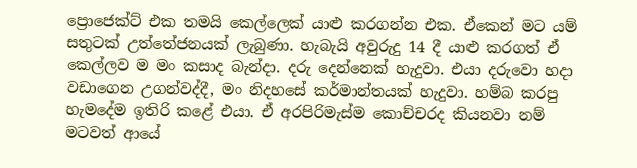ප්‍රොජෙක්ට් එක තමයි කෙල්ලෙක් යාළු කරගන්න එක. ඒකෙන් මට යම් සතුටක් උත්තේජනයක් ලැබුණා. හැබැයි අවුරුදු 14 දී යාළු කරගත් ඒ කෙල්ලව ම මං කසාද බැන්දා. දරු දෙන්නෙක් හැදුවා. එයා දරුවො හදා වඩාගෙන උගන්වද්දී, මං නිදහසේ කර්මාන්තයක් හැදුවා. හම්බ කරපු හැමදේම ඉතිරි කළේ එයා. ඒ අරපිරිමැස්ම කොච්චරද කියනවා නම් මටවත් ආයේ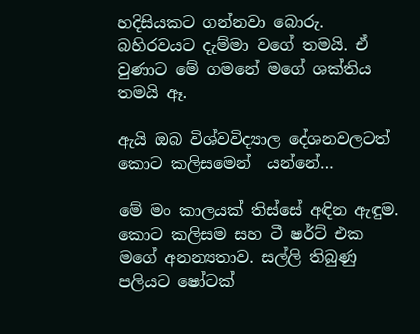හදිසියකට ගන්නවා බොරු. බහිරවයට දැම්මා වගේ තමයි. ඒ වුණාට මේ ගමනේ මගේ ශක්තිය තමයි ඈ.

ඇයි ඔබ විශ්වවිද්‍යාල දේශනවලටත් කොට කලිසමෙන්  යන්නේ…

මේ මං කාලයක් තිස්සේ අඳින ඇඳුම. කොට කලිසම සහ ටී ෂර්ට් එක මගේ අනන්‍යතාව. සල්ලි තිබුණු පලියට ෂෝටක්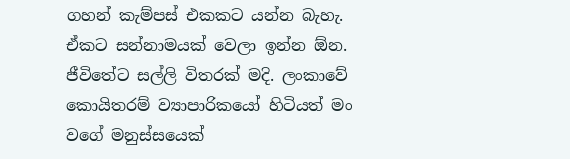ගහන් කැම්පස් එකකට යන්න බැහැ. ඒකට සන්නාමයක් වෙලා ඉන්න ඕන. ජීවිතේට සල්ලි විතරක් මදි. ලංකාවේ කොයිතරම් ව්‍යාපාරිකයෝ හිටියත් මං වගේ මනුස්සයෙක්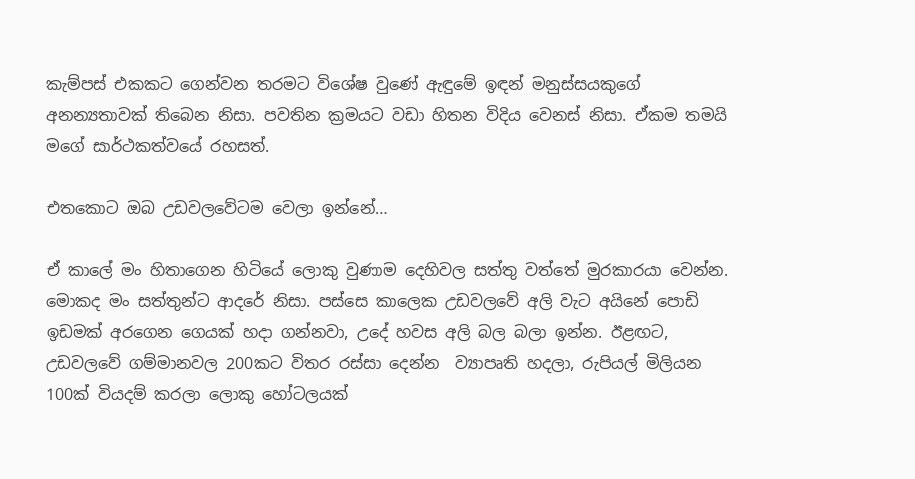කැම්පස් එකකට ගෙන්වන තරමට විශේෂ වුණේ ඇඳුමේ ඉඳන් මනුස්සයකුගේ  අනන්‍යතාවක් තිබෙන නිසා. පවතින ක්‍රමයට වඩා හිතන විදිය වෙනස් නිසා. ඒකම තමයි මගේ සාර්ථකත්වයේ රහසත්.

එතකොට ඔබ උඩවලවේටම වෙලා ඉන්නේ…

ඒ කාලේ මං හිතාගෙන හිටියේ ලොකු වුණාම දෙහිවල සත්තු වත්තේ මුරකාරයා වෙන්න. මොකද මං සත්තුන්ට ආදරේ නිසා. පස්සෙ කාලෙක උඩවලවේ අලි වැට අයිනේ පොඩි ඉඩමක් අරගෙන ගෙයක් හදා ගන්නවා, උදේ හවස අලි බල බලා ඉන්න. ඊළඟට, උඩවලවේ ගම්මානවල 200කට විතර රස්සා දෙන්න  ව්‍යාපෘති හදලා, රුපියල් මිලියන 100ක් වියදම් කරලා ලොකු හෝටලයක්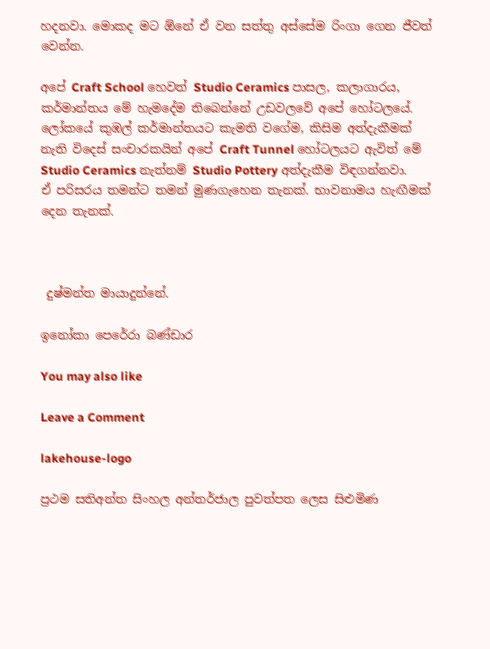හදනවා. මොකද මට ඕනේ ඒ වන සත්තු අස්සේම රිංගා ගෙන ජීවත් වෙන්න.

අපේ Craft School හෙවත් Studio Ceramics පාසල, කලාගාරය, කර්මාන්තය මේ හැමදේම තිබෙන්නේ උඩවලවේ අපේ හෝටලයේ. ලෝකයේ කුඹල් කර්මාන්තයට කැමති වගේම, කිසිම අත්දැකීමක් නැති විදෙස් සංචාරකයින් අපේ Craft Tunnel හෝටලයට ඇවිත් මේ Studio Ceramics නැත්නම් Studio Pottery අත්දැකීම විඳගන්නවා. ඒ පරිසරය තමන්ට තමන් මුණගැහෙන තැනක්. භාවනාමය හැඟීමක් දෙන තැනක්.



 දුෂ්මන්ත මායාදුන්නේ.

ඉනෝකා පෙරේරා බණ්ඩාර

You may also like

Leave a Comment

lakehouse-logo

ප්‍රථම සතිඅන්ත සිංහල අන්තර්ජාල පුවත්පත ලෙස සිළුමිණ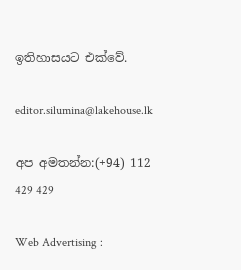ඉතිහාසයට එක්වේ.

editor.silumina@lakehouse.lk

අප අමතන්න:(+94) 112 429 429

Web Advertising :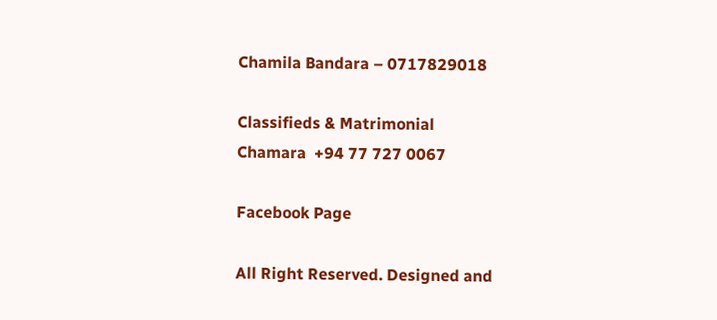Chamila Bandara – 0717829018

Classifieds & Matrimonial
Chamara  +94 77 727 0067

Facebook Page

All Right Reserved. Designed and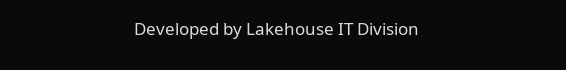Developed by Lakehouse IT Division